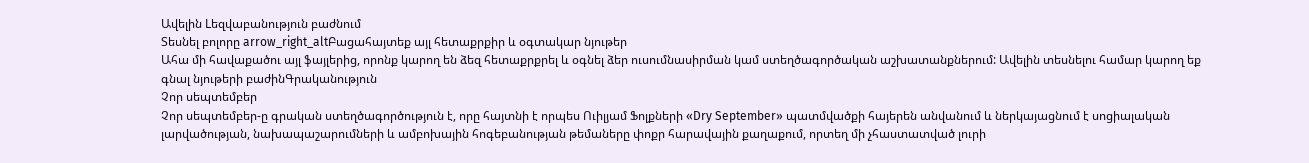Ավելին Lեզվաբանություն բաժնում
Տեսնել բոլորը arrow_right_altԲացահայտեք այլ հետաքրքիր և օգտակար նյութեր
Ահա մի հավաքածու այլ ֆայլերից, որոնք կարող են ձեզ հետաքրքրել և օգնել ձեր ուսումնասիրման կամ ստեղծագործական աշխատանքներում: Ավելին տեսնելու համար կարող եք գնալ նյութերի բաժինԳրականություն
Չոր սեպտեմբեր
Չոր սեպտեմբեր-ը գրական ստեղծագործություն է, որը հայտնի է որպես Ուիլյամ Ֆոլքների «Dry September» պատմվածքի հայերեն անվանում և ներկայացնում է սոցիալական լարվածության, նախապաշարումների և ամբոխային հոգեբանության թեմաները փոքր հարավային քաղաքում, որտեղ մի չհաստատված լուրի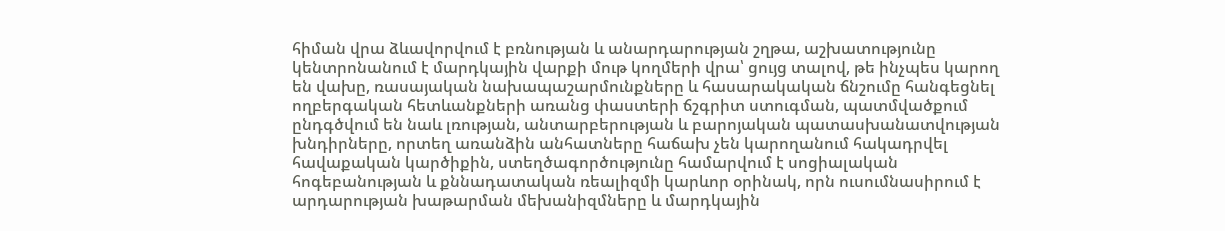հիման վրա ձևավորվում է բռնության և անարդարության շղթա, աշխատությունը կենտրոնանում է մարդկային վարքի մութ կողմերի վրա՝ ցույց տալով, թե ինչպես կարող են վախը, ռասայական նախապաշարմունքները և հասարակական ճնշումը հանգեցնել ողբերգական հետևանքների առանց փաստերի ճշգրիտ ստուգման, պատմվածքում ընդգծվում են նաև լռության, անտարբերության և բարոյական պատասխանատվության խնդիրները, որտեղ առանձին անհատները հաճախ չեն կարողանում հակադրվել հավաքական կարծիքին, ստեղծագործությունը համարվում է սոցիալական հոգեբանության և քննադատական ռեալիզմի կարևոր օրինակ, որն ուսումնասիրում է արդարության խաթարման մեխանիզմները և մարդկային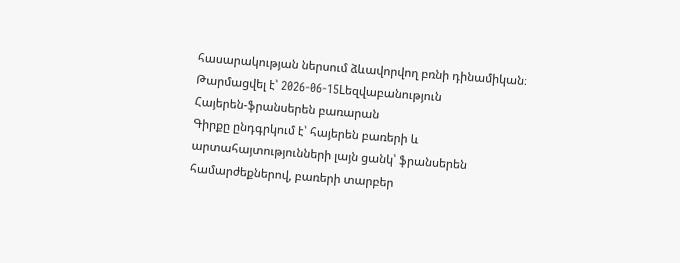հասարակության ներսում ձևավորվող բռնի դինամիկան։
Թարմացվել է՝ 2026-06-15Lեզվաբանություն
Հայերեն-ֆրանսերեն բառարան
Գիրքը ընդգրկում է՝ հայերեն բառերի և արտահայտությունների լայն ցանկ՝ ֆրանսերեն համարժեքներով, բառերի տարբեր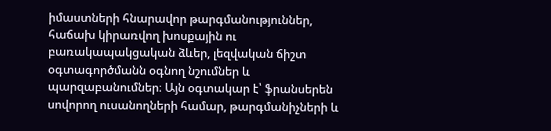իմաստների հնարավոր թարգմանություններ, հաճախ կիրառվող խոսքային ու բառակապակցական ձևեր, լեզվական ճիշտ օգտագործմանն օգնող նշումներ և պարզաբանումներ։ Այն օգտակար է՝ ֆրանսերեն սովորող ուսանողների համար, թարգմանիչների և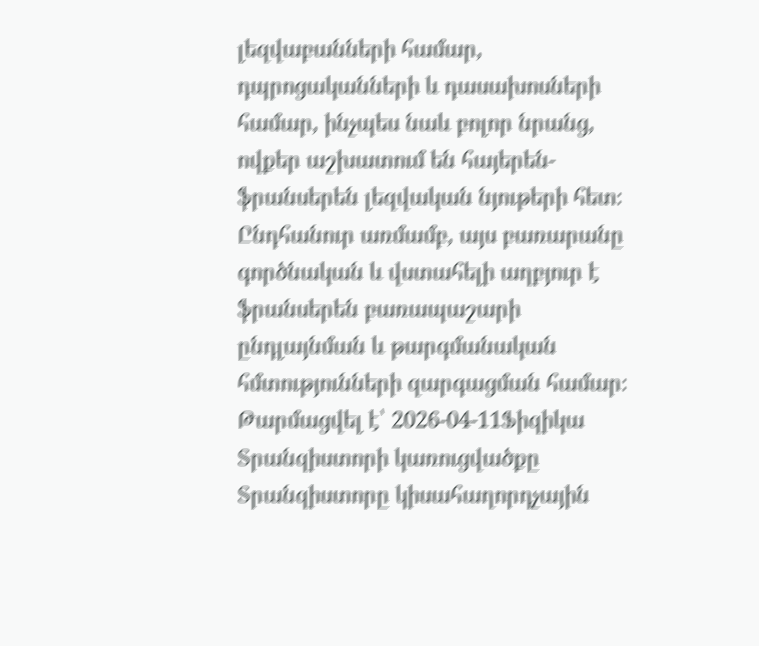լեզվաբանների համար, դպրոցականների և դասախոսների համար, ինչպես նաև բոլոր նրանց, ովքեր աշխատում են հայերեն-ֆրանսերեն լեզվական նյութերի հետ։ Ընդհանուր առմամբ, այս բառարանը գործնական և վստահելի աղբյուր է ֆրանսերեն բառապաշարի ընդլայնման և թարգմանական հմտությունների զարգացման համար։
Թարմացվել է՝ 2026-04-11Ֆիզիկա
Տրանզիստորի կառուցվածքը
Տրանզիստորը կիսահաղորդչային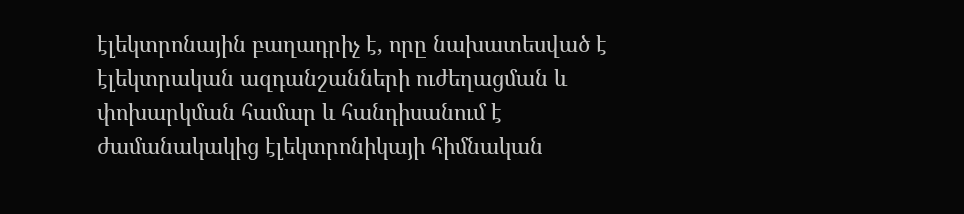էլեկտրոնային բաղադրիչ է, որը նախատեսված է էլեկտրական ազդանշանների ուժեղացման և փոխարկման համար և հանդիսանում է ժամանակակից էլեկտրոնիկայի հիմնական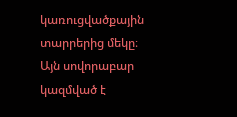կառուցվածքային տարրերից մեկը։ Այն սովորաբար կազմված է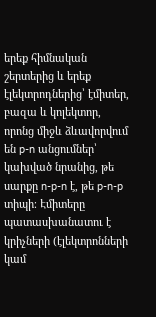երեք հիմնական շերտերից և երեք էլեկտրոդներից՝ էմիտեր, բազա և կոլեկտոր, որոնց միջև ձևավորվում են p-n անցումներ՝ կախված նրանից, թե սարքը n-p-n է, թե p-n-p տիպի։ Էմիտերը պատասխանատու է կրիչների (էլեկտրոնների կամ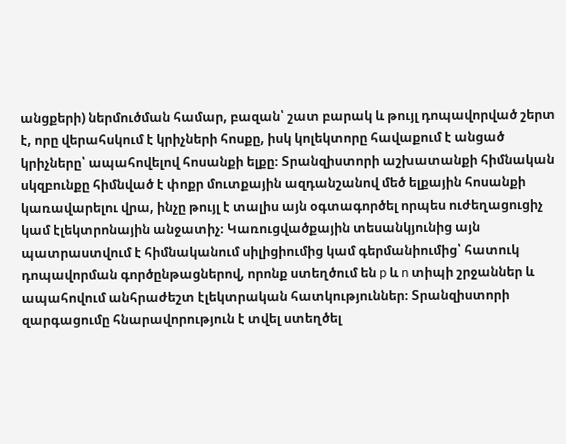անցքերի) ներմուծման համար, բազան՝ շատ բարակ և թույլ դոպավորված շերտ է, որը վերահսկում է կրիչների հոսքը, իսկ կոլեկտորը հավաքում է անցած կրիչները՝ ապահովելով հոսանքի ելքը։ Տրանզիստորի աշխատանքի հիմնական սկզբունքը հիմնված է փոքր մուտքային ազդանշանով մեծ ելքային հոսանքի կառավարելու վրա, ինչը թույլ է տալիս այն օգտագործել որպես ուժեղացուցիչ կամ էլեկտրոնային անջատիչ։ Կառուցվածքային տեսանկյունից այն պատրաստվում է հիմնականում սիլիցիումից կամ գերմանիումից՝ հատուկ դոպավորման գործընթացներով, որոնք ստեղծում են p և n տիպի շրջաններ և ապահովում անհրաժեշտ էլեկտրական հատկություններ։ Տրանզիստորի զարգացումը հնարավորություն է տվել ստեղծել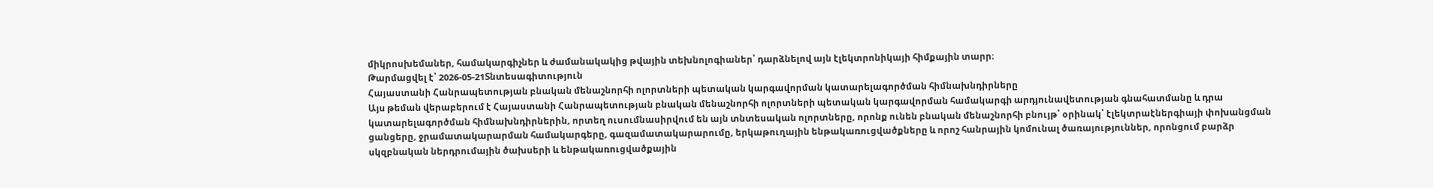միկրոսխեմաներ, համակարգիչներ և ժամանակակից թվային տեխնոլոգիաներ՝ դարձնելով այն էլեկտրոնիկայի հիմքային տարր։
Թարմացվել է՝ 2026-05-21Տնտեսագիտություն
Հայաստանի Հանրապետության բնական մենաշնորհի ոլորտների պետական կարգավորման կատարելագործման հիմնախնդիրները
Այս թեման վերաբերում է Հայաստանի Հանրապետության բնական մենաշնորհի ոլորտների պետական կարգավորման համակարգի արդյունավետության գնահատմանը և դրա կատարելագործման հիմնախնդիրներին, որտեղ ուսումնասիրվում են այն տնտեսական ոլորտները, որոնք ունեն բնական մենաշնորհի բնույթ՝ օրինակ՝ էլեկտրաէներգիայի փոխանցման ցանցերը, ջրամատակարարման համակարգերը, գազամատակարարումը, երկաթուղային ենթակառուցվածքները և որոշ հանրային կոմունալ ծառայություններ, որոնցում բարձր սկզբնական ներդրումային ծախսերի և ենթակառուցվածքային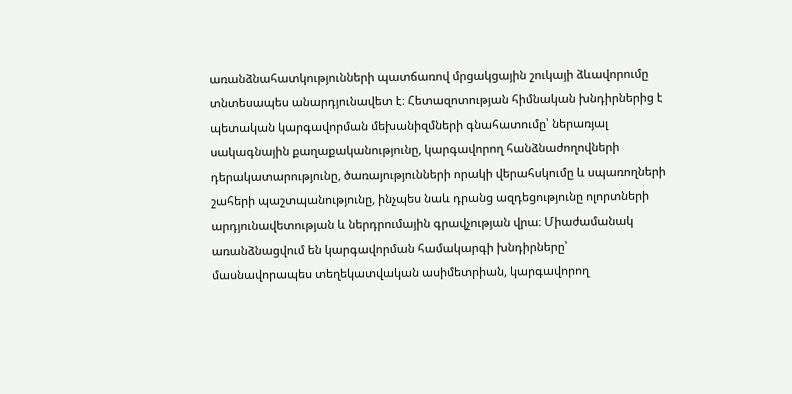առանձնահատկությունների պատճառով մրցակցային շուկայի ձևավորումը տնտեսապես անարդյունավետ է։ Հետազոտության հիմնական խնդիրներից է պետական կարգավորման մեխանիզմների գնահատումը՝ ներառյալ սակագնային քաղաքականությունը, կարգավորող հանձնաժողովների դերակատարությունը, ծառայությունների որակի վերահսկումը և սպառողների շահերի պաշտպանությունը, ինչպես նաև դրանց ազդեցությունը ոլորտների արդյունավետության և ներդրումային գրավչության վրա։ Միաժամանակ առանձնացվում են կարգավորման համակարգի խնդիրները՝ մասնավորապես տեղեկատվական ասիմետրիան, կարգավորող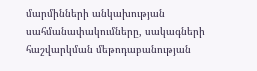մարմինների անկախության սահմանափակումները, սակագների հաշվարկման մեթոդաբանության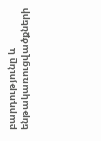բարդությունը և ենթակառուցվածքների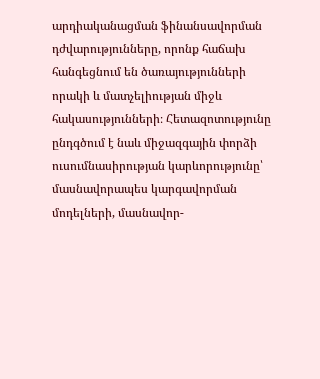արդիականացման ֆինանսավորման դժվարությունները, որոնք հաճախ հանգեցնում են ծառայությունների որակի և մատչելիության միջև հակասությունների։ Հետազոտությունը ընդգծում է նաև միջազգային փորձի ուսումնասիրության կարևորությունը՝ մասնավորապես կարգավորման մոդելների, մասնավոր-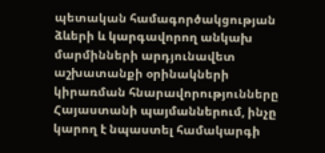պետական համագործակցության ձևերի և կարգավորող անկախ մարմինների արդյունավետ աշխատանքի օրինակների կիրառման հնարավորությունները Հայաստանի պայմաններում, ինչը կարող է նպաստել համակարգի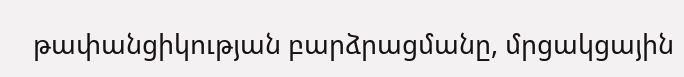թափանցիկության բարձրացմանը, մրցակցային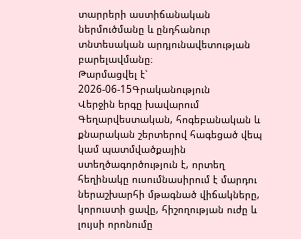տարրերի աստիճանական ներմուծմանը և ընդհանուր տնտեսական արդյունավետության բարելավմանը։
Թարմացվել է՝ 2026-06-15Գրականություն
Վերջին երգը խավարում
Գեղարվեստական, հոգեբանական և քնարական շերտերով հագեցած վեպ կամ պատմվածքային ստեղծագործություն է, որտեղ հեղինակը ուսումնասիրում է մարդու ներաշխարհի մթագնած վիճակները, կորուստի ցավը, հիշողության ուժը և լույսի որոնումը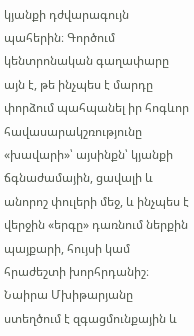կյանքի դժվարագույն պահերին։ Գործում կենտրոնական գաղափարը այն է, թե ինչպես է մարդը փորձում պահպանել իր հոգևոր հավասարակշռությունը «խավարի»՝ այսինքն՝ կյանքի ճգնաժամային, ցավալի և անորոշ փուլերի մեջ, և ինչպես է վերջին «երգը» դառնում ներքին պայքարի, հույսի կամ հրաժեշտի խորհրդանիշ։ Նաիրա Մխիթարյանը ստեղծում է զգացմունքային և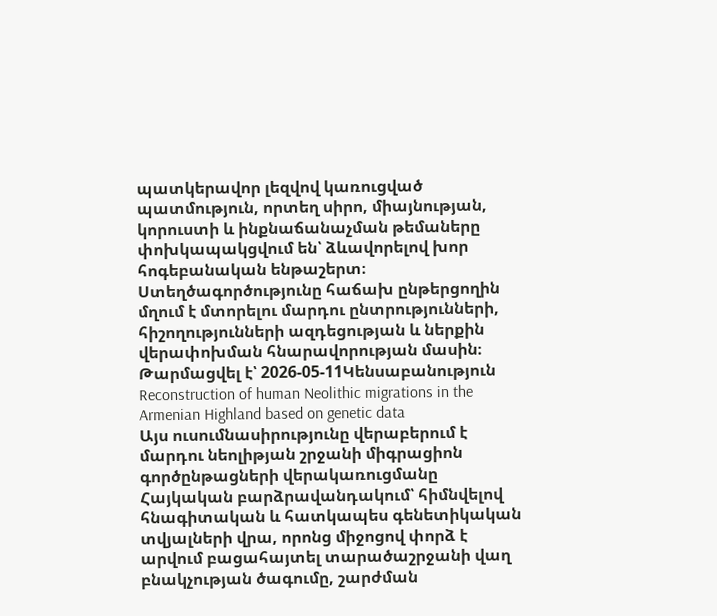պատկերավոր լեզվով կառուցված պատմություն, որտեղ սիրո, միայնության, կորուստի և ինքնաճանաչման թեմաները փոխկապակցվում են՝ ձևավորելով խոր հոգեբանական ենթաշերտ։ Ստեղծագործությունը հաճախ ընթերցողին մղում է մտորելու մարդու ընտրությունների, հիշողությունների ազդեցության և ներքին վերափոխման հնարավորության մասին։
Թարմացվել է՝ 2026-05-11Կենսաբանություն
Reconstruction of human Neolithic migrations in the Armenian Highland based on genetic data
Այս ուսումնասիրությունը վերաբերում է մարդու նեոլիթյան շրջանի միգրացիոն գործընթացների վերակառուցմանը Հայկական բարձրավանդակում՝ հիմնվելով հնագիտական և հատկապես գենետիկական տվյալների վրա, որոնց միջոցով փորձ է արվում բացահայտել տարածաշրջանի վաղ բնակչության ծագումը, շարժման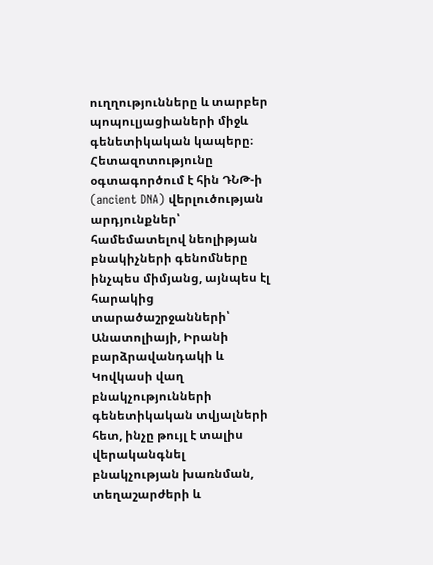ուղղությունները և տարբեր պոպուլյացիաների միջև գենետիկական կապերը։ Հետազոտությունը օգտագործում է հին ԴՆԹ-ի (ancient DNA) վերլուծության արդյունքներ՝ համեմատելով նեոլիթյան բնակիչների գենոմները ինչպես միմյանց, այնպես էլ հարակից տարածաշրջանների՝ Անատոլիայի, Իրանի բարձրավանդակի և Կովկասի վաղ բնակչությունների գենետիկական տվյալների հետ, ինչը թույլ է տալիս վերականգնել բնակչության խառնման, տեղաշարժերի և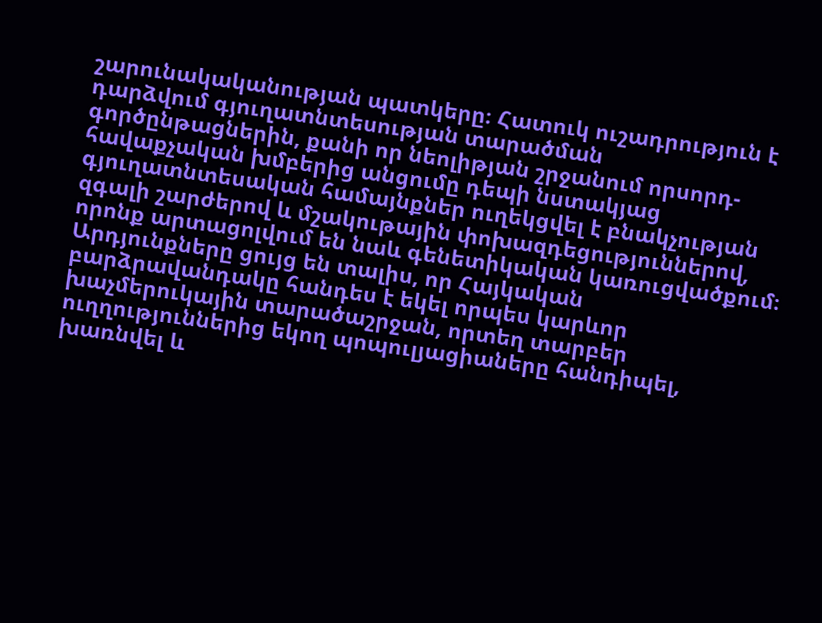շարունակականության պատկերը։ Հատուկ ուշադրություն է դարձվում գյուղատնտեսության տարածման գործընթացներին, քանի որ նեոլիթյան շրջանում որսորդ-հավաքչական խմբերից անցումը դեպի նստակյաց գյուղատնտեսական համայնքներ ուղեկցվել է բնակչության զգալի շարժերով և մշակութային փոխազդեցություններով, որոնք արտացոլվում են նաև գենետիկական կառուցվածքում։ Արդյունքները ցույց են տալիս, որ Հայկական բարձրավանդակը հանդես է եկել որպես կարևոր խաչմերուկային տարածաշրջան, որտեղ տարբեր ուղղություններից եկող պոպուլյացիաները հանդիպել, խառնվել և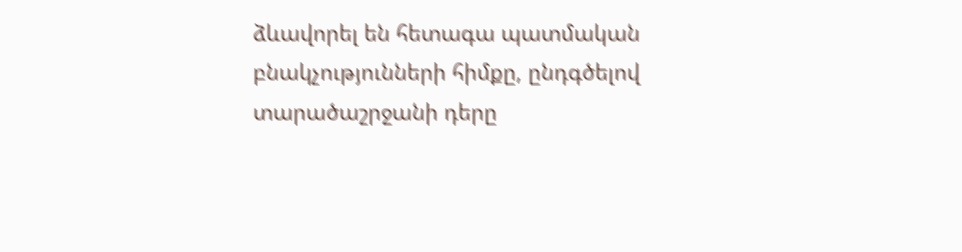ձևավորել են հետագա պատմական բնակչությունների հիմքը, ընդգծելով տարածաշրջանի դերը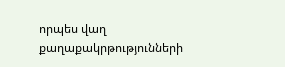որպես վաղ քաղաքակրթությունների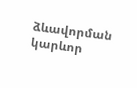ձևավորման կարևոր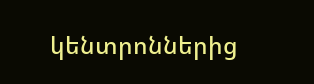կենտրոններից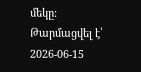մեկը։
Թարմացվել է՝ 2026-06-15